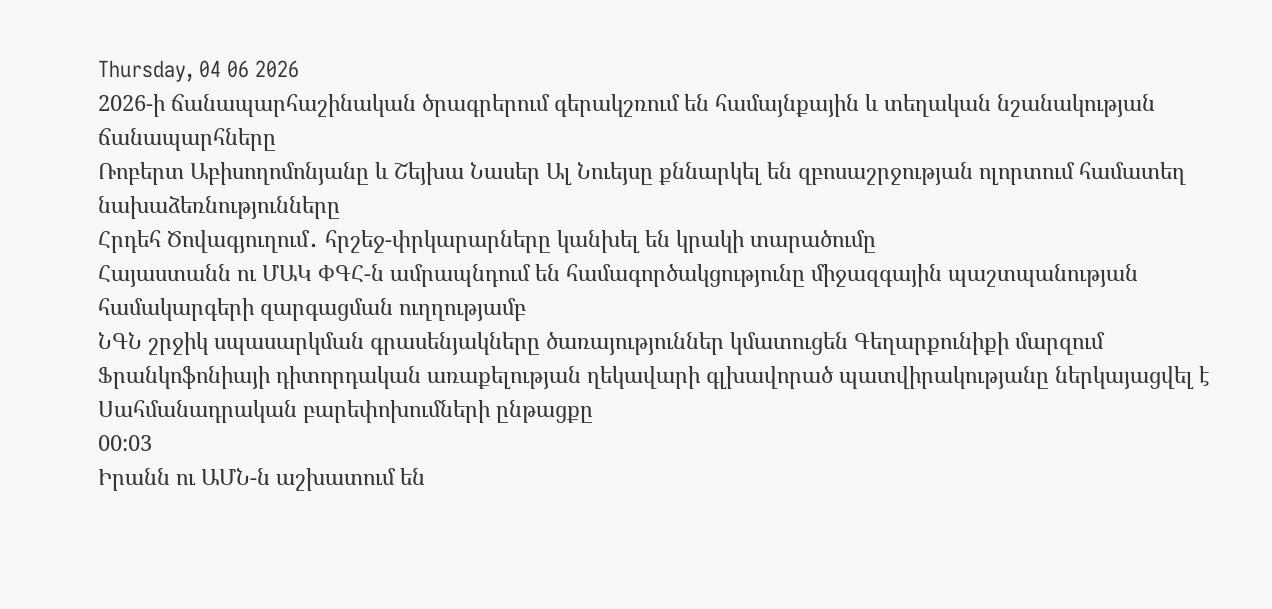Thursday, 04 06 2026
2026-ի ճանապարհաշինական ծրագրերում գերակշռում են համայնքային և տեղական նշանակության ճանապարհները
Ռոբերտ Աբիսողոմոնյանը և Շեյխա Նասեր Ալ Նուեյսը քննարկել են զբոսաշրջության ոլորտում համատեղ նախաձեռնությունները
Հրդեհ Ծովագյուղում․ հրշեջ-փրկարարները կանխել են կրակի տարածումը
Հայաստանն ու ՄԱԿ ՓԳՀ-ն ամրապնդում են համագործակցությունը միջազգային պաշտպանության համակարգերի զարգացման ուղղությամբ
ՆԳՆ շրջիկ սպասարկման գրասենյակները ծառայություններ կմատուցեն Գեղարքունիքի մարզում
Ֆրանկոֆոնիայի դիտորդական առաքելության ղեկավարի գլխավորած պատվիրակությանը ներկայացվել է Սահմանադրական բարեփոխումների ընթացքը
00:03
Իրանն ու ԱՄՆ-ն աշխատում են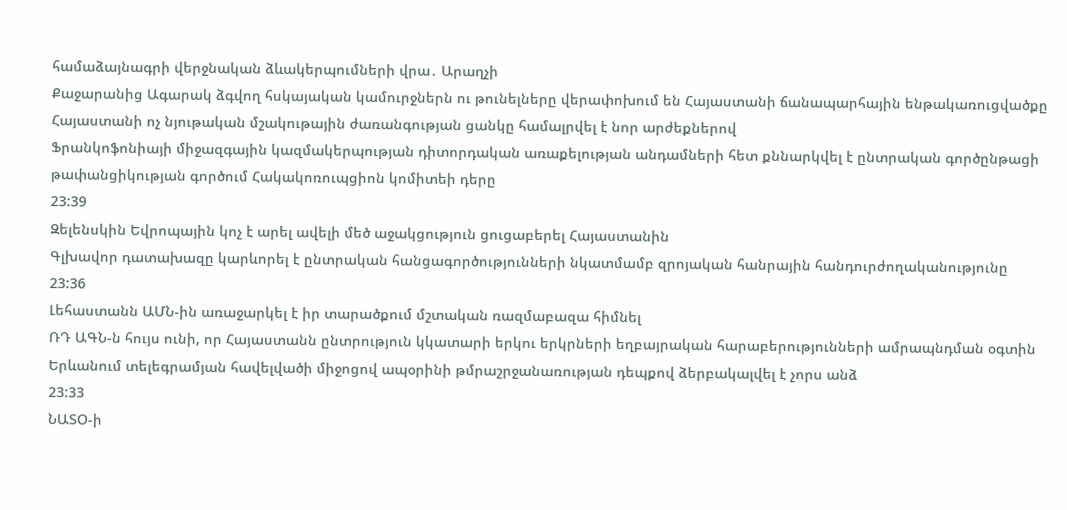համաձայնագրի վերջնական ձևակերպումների վրա․ Արաղչի
Քաջարանից Ագարակ ձգվող հսկայական կամուրջներն ու թունելները վերափոխում են Հայաստանի ճանապարհային ենթակառուցվածքը
Հայաստանի ոչ նյութական մշակութային ժառանգության ցանկը համալրվել է նոր արժեքներով
Ֆրանկոֆոնիայի միջազգային կազմակերպության դիտորդական առաքելության անդամների հետ քննարկվել է ընտրական գործընթացի թափանցիկության գործում Հակակոռուպցիոն կոմիտեի դերը
23:39
Զելենսկին Եվրոպային կոչ է արել ավելի մեծ աջակցություն ցուցաբերել Հայաստանին
Գլխավոր դատախազը կարևորել է ընտրական հանցագործությունների նկատմամբ զրոյական հանրային հանդուրժողականությունը
23:36
Լեհաստանն ԱՄՆ-ին առաջարկել է իր տարածքում մշտական ռազմաբազա հիմնել
ՌԴ ԱԳՆ-ն հույս ունի, որ Հայաստանն ընտրություն կկատարի երկու երկրների եղբայրական հարաբերությունների ամրապնդման օգտին
Երևանում տելեգրամյան հավելվածի միջոցով ապօրինի թմրաշրջանառության դեպքով ձերբակալվել է չորս անձ
23:33
ՆԱՏՕ-ի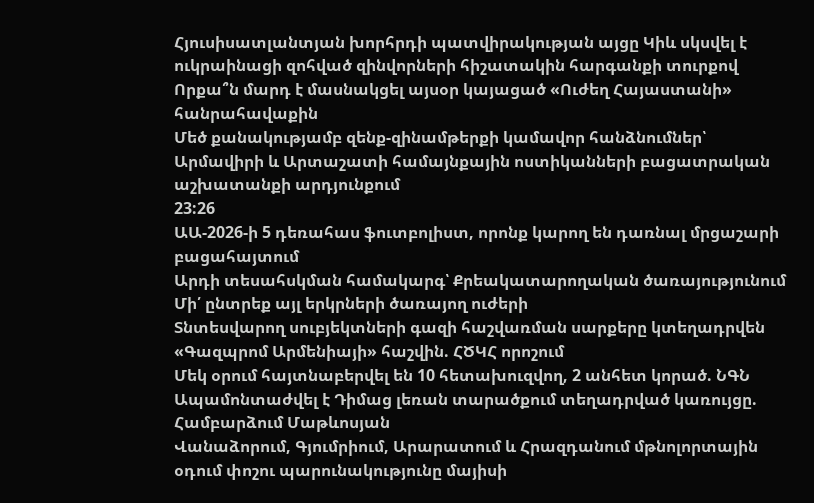Հյուսիսատլանտյան խորհրդի պատվիրակության այցը Կիև սկսվել է ուկրաինացի զոհված զինվորների հիշատակին հարգանքի տուրքով
Որքա՞ն մարդ է մասնակցել այսօր կայացած «Ուժեղ Հայաստանի» հանրահավաքին
Մեծ քանակությամբ զենք-զինամթերքի կամավոր հանձնումներ՝ Արմավիրի և Արտաշատի համայնքային ոստիկանների բացատրական աշխատանքի արդյունքում
23:26
ԱԱ-2026-ի 5 դեռահաս ֆուտբոլիստ, որոնք կարող են դառնալ մրցաշարի բացահայտում
Արդի տեսահսկման համակարգ՝ Քրեակատարողական ծառայությունում
Մի՛ ընտրեք այլ երկրների ծառայող ուժերի
Տնտեսվարող սուբյեկտների գազի հաշվառման սարքերը կտեղադրվեն «Գազպրոմ Արմենիայի» հաշվին. ՀԾԿՀ որոշում
Մեկ օրում հայտնաբերվել են 10 հետախուզվող, 2 անհետ կորած. ՆԳՆ
Ապամոնտաժվել է Դիմաց լեռան տարածքում տեղադրված կառույցը. Համբարձում Մաթևոսյան
Վանաձորում, Գյումրիում, Արարատում և Հրազդանում մթնոլորտային օդում փոշու պարունակությունը մայիսի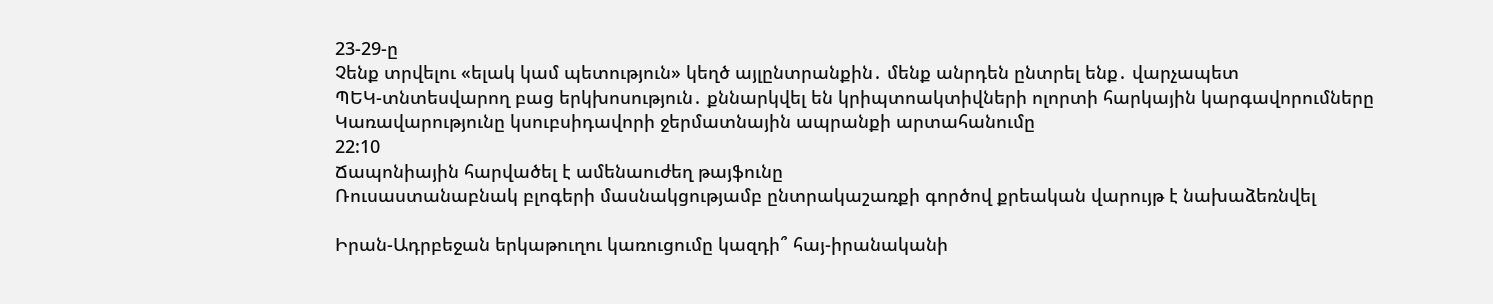23-29-ը
Չենք տրվելու «ելակ կամ պետություն» կեղծ այլընտրանքին․ մենք անրդեն ընտրել ենք․ վարչապետ
ՊԵԿ-տնտեսվարող բաց երկխոսություն․ քննարկվել են կրիպտոակտիվների ոլորտի հարկային կարգավորումները
Կառավարությունը կսուբսիդավորի ջերմատնային ապրանքի արտահանումը
22:10
Ճապոնիային հարվածել է ամենաուժեղ թայֆունը
Ռուսաստանաբնակ բլոգերի մասնակցությամբ ընտրակաշառքի գործով քրեական վարույթ է նախաձեռնվել

Իրան-Ադրբեջան երկաթուղու կառուցումը կազդի՞ հայ-իրանականի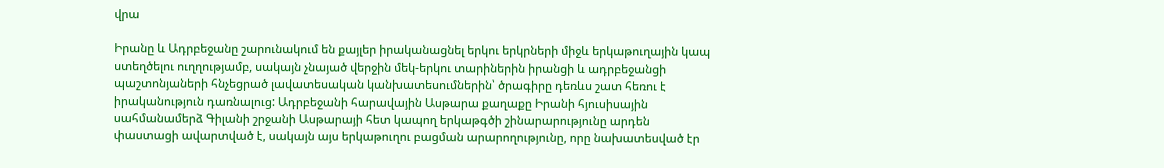վրա

Իրանը և Ադրբեջանը շարունակում են քայլեր իրականացնել երկու երկրների միջև երկաթուղային կապ ստեղծելու ուղղությամբ, սակայն չնայած վերջին մեկ-երկու տարիներին իրանցի և ադրբեջանցի պաշտոնյաների հնչեցրած լավատեսական կանխատեսումներին՝ ծրագիրը դեռևս շատ հեռու է իրականություն դառնալուց: Ադրբեջանի հարավային Ասթարա քաղաքը Իրանի հյուսիսային սահմանամերձ Գիլանի շրջանի Ասթարայի հետ կապող երկաթգծի շինարարությունը արդեն փաստացի ավարտված է, սակայն այս երկաթուղու բացման արարողությունը, որը նախատեսված էր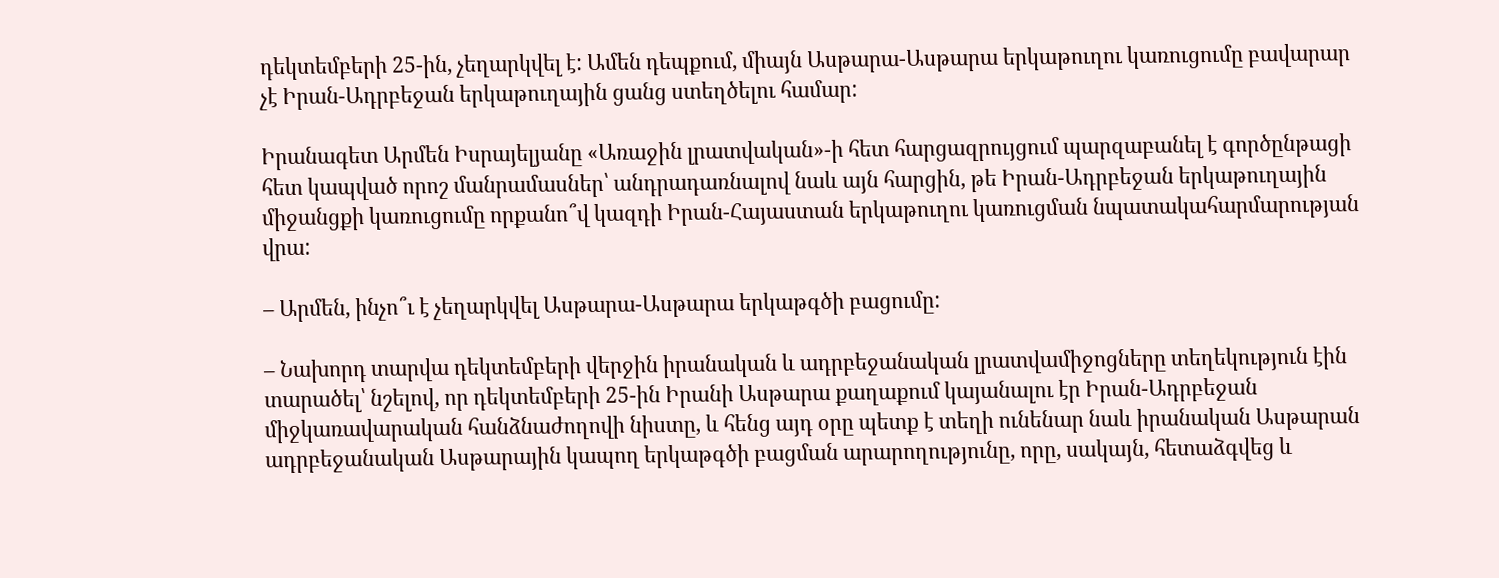դեկտեմբերի 25-ին, չեղարկվել է: Ամեն դեպքում, միայն Ասթարա-Ասթարա երկաթուղու կառուցումը բավարար չէ Իրան-Ադրբեջան երկաթուղային ցանց ստեղծելու համար:

Իրանագետ Արմեն Իսրայելյանը «Առաջին լրատվական»-ի հետ հարցազրույցում պարզաբանել է գործընթացի հետ կապված որոշ մանրամասներ՝ անդրադառնալով նաև այն հարցին, թե Իրան-Ադրբեջան երկաթուղային միջանցքի կառուցումը որքանո՞վ կազդի Իրան-Հայաստան երկաթուղու կառուցման նպատակահարմարության վրա:

– Արմեն, ինչո՞ւ է չեղարկվել Ասթարա-Ասթարա երկաթգծի բացումը:

– Նախորդ տարվա դեկտեմբերի վերջին իրանական և ադրբեջանական լրատվամիջոցները տեղեկություն էին տարածել՝ նշելով, որ դեկտեմբերի 25-ին Իրանի Ասթարա քաղաքում կայանալու էր Իրան-Ադրբեջան միջկառավարական հանձնաժողովի նիստը, և հենց այդ օրը պետք է տեղի ունենար նաև իրանական Ասթարան ադրբեջանական Ասթարային կապող երկաթգծի բացման արարողությունը, որը, սակայն, հետաձգվեց և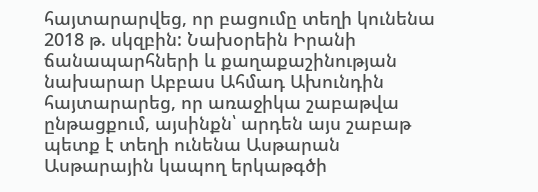հայտարարվեց, որ բացումը տեղի կունենա 2018 թ. սկզբին: Նախօրեին Իրանի ճանապարհների և քաղաքաշինության նախարար Աբբաս Ահմադ Ախունդին հայտարարեց, որ առաջիկա շաբաթվա ընթացքում, այսինքն՝ արդեն այս շաբաթ պետք է տեղի ունենա Ասթարան Ասթարային կապող երկաթգծի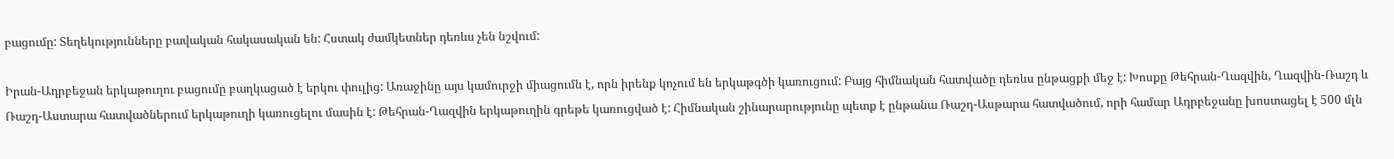բացումը: Տեղեկությունները բավական հակասական են: Հստակ ժամկետներ դեռևս չեն նշվում:

Իրան-Ադրբեջան երկաթուղու բացումը բաղկացած է երկու փուլից: Առաջինը այս կամուրջի միացումն է, որն իրենք կոչում են երկաթգծի կառուցում: Բայց հիմնական հատվածը դեռևս ընթացքի մեջ է: Խոսքը Թեհրան-Ղազվին, Ղազվին-Ռաշդ և Ռաշդ-Աստարա հատվածներում երկաթուղի կառուցելու մասին է: Թեհրան-Ղազվին երկաթուղին գրեթե կառուցված է: Հիմնական շինարարությունը պետք է ընթանա Ռաշդ-Ասթարա հատվածում, որի համար Ադրբեջանը խոստացել է 500 մլն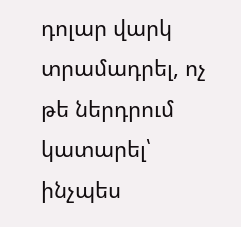դոլար վարկ տրամադրել, ոչ թե ներդրում կատարել՝ ինչպես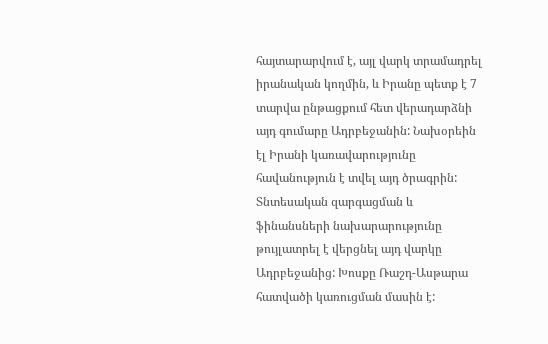հայտարարվում է, այլ վարկ տրամադրել իրանական կողմին, և Իրանը պետք է 7 տարվա ընթացքում հետ վերադարձնի այդ գումարը Ադրբեջանին: Նախօրեին էլ Իրանի կառավարությունը հավանություն է տվել այդ ծրագրին: Տնտեսական զարգացման և ֆինանսների նախարարությունը թույլատրել է վերցնել այդ վարկը Ադրբեջանից: Խոսքը Ռաշդ-Ասթարա հատվածի կառուցման մասին է: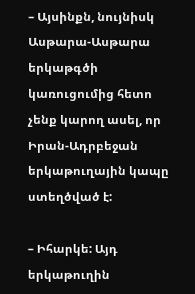– Այսինքն, նույնիսկ Ասթարա-Ասթարա երկաթգծի կառուցումից հետո չենք կարող ասել, որ Իրան-Ադրբեջան երկաթուղային կապը ստեղծված է:

– Իհարկե: Այդ երկաթուղին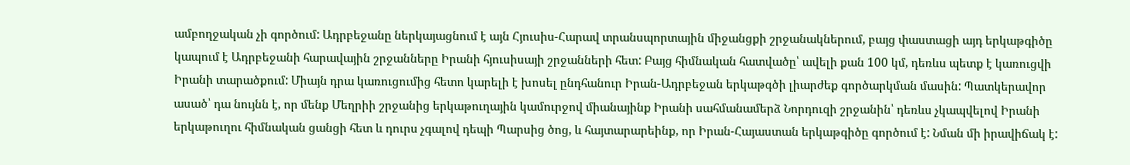ամբողջական չի գործում: Ադրբեջանը ներկայացնում է այն Հյուսիս-Հարավ տրանսպորտային միջանցքի շրջանակներում, բայց փաստացի այդ երկաթգիծը կապում է Ադրբեջանի հարավային շրջանները Իրանի հյուսիսայի շրջանների հետ: Բայց հիմնական հատվածը՝ ավելի քան 100 կմ, դեռևս պետք է կառուցվի Իրանի տարածքում: Միայն դրա կառուցումից հետո կարելի է խոսել ընդհանուր Իրան-Ադրբեջան երկաթգծի լիարժեք գործարկման մասին: Պատկերավոր ասած՝ դա նույնն է, որ մենք Մեղրիի շրջանից երկաթուղային կամուրջով միանայինք Իրանի սահմանամերձ Նորդուզի շրջանին՝ դեռևս չկապվելով Իրանի երկաթուղու հիմնական ցանցի հետ և դուրս չգալով դեպի Պարսից ծոց, և հայտարարեինք, որ Իրան-Հայաստան երկաթգիծը գործում է: Նման մի իրավիճակ է: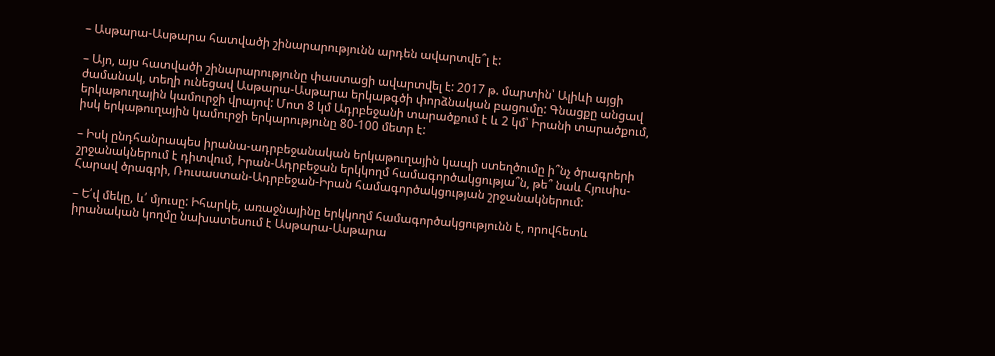– Ասթարա-Ասթարա հատվածի շինարարությունն արդեն ավարտվե՞լ է:

– Այո, այս հատվածի շինարարությունը փաստացի ավարտվել է: 2017 թ. մարտին՝ Ալիևի այցի ժամանակ, տեղի ունեցավ Ասթարա-Ասթարա երկաթգծի փորձնական բացումը: Գնացքը անցավ երկաթուղային կամուրջի վրայով: Մոտ 8 կմ Ադրբեջանի տարածքում է և 2 կմ՝ Իրանի տարածքում, իսկ երկաթուղային կամուրջի երկարությունը 80-100 մետր է:

– Իսկ ընդհանրապես իրանա-ադրբեջանական երկաթուղային կապի ստեղծումը ի՞նչ ծրագրերի շրջանակներում է դիտվում, Իրան-Ադրբեջան երկկողմ համագործակցությա՞ն, թե՞ նաև Հյուսիս-Հարավ ծրագրի, Ռուսաստան-Ադրբեջան-Իրան համագործակցության շրջանակներում:

– Ե՛վ մեկը, և՛ մյուսը: Իհարկե, առաջնայինը երկկողմ համագործակցությունն է, որովհետև իրանական կողմը նախատեսում է Ասթարա-Ասթարա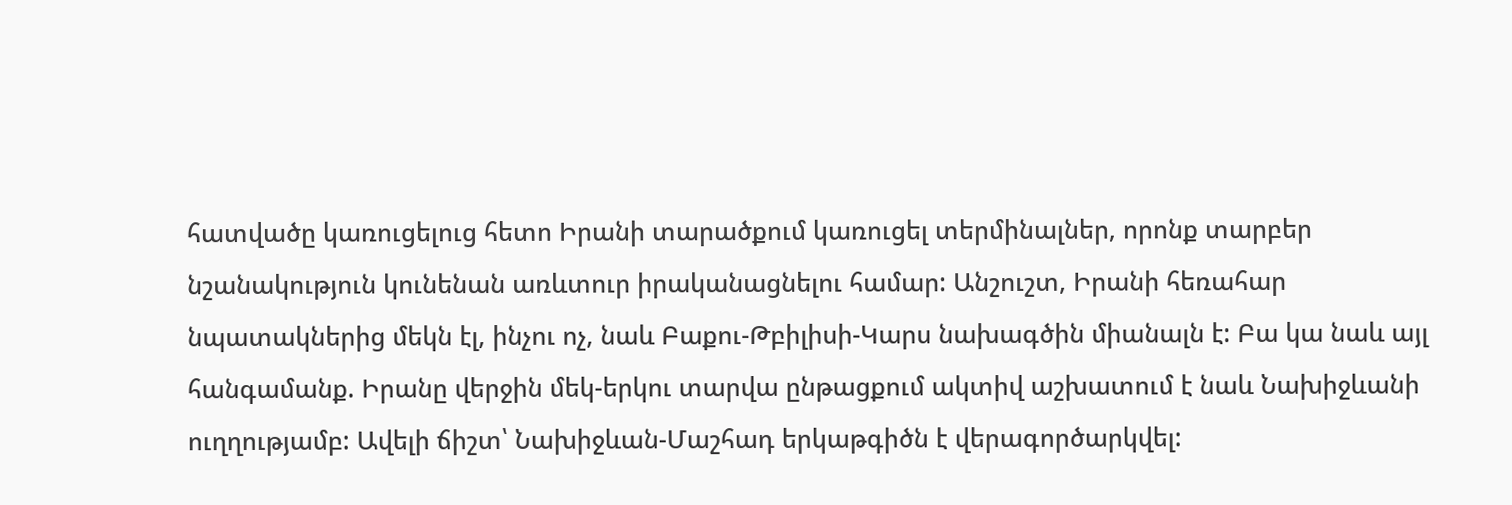հատվածը կառուցելուց հետո Իրանի տարածքում կառուցել տերմինալներ, որոնք տարբեր նշանակություն կունենան առևտուր իրականացնելու համար: Անշուշտ, Իրանի հեռահար նպատակներից մեկն էլ, ինչու ոչ, նաև Բաքու-Թբիլիսի-Կարս նախագծին միանալն է: Բա կա նաև այլ հանգամանք. Իրանը վերջին մեկ-երկու տարվա ընթացքում ակտիվ աշխատում է նաև Նախիջևանի ուղղությամբ: Ավելի ճիշտ՝ Նախիջևան-Մաշհադ երկաթգիծն է վերագործարկվել: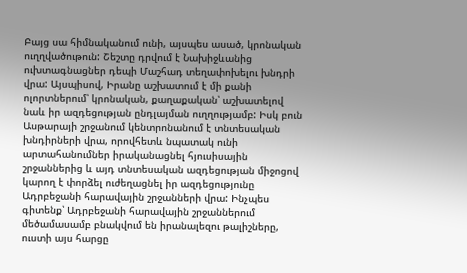Բայց սա հիմնականում ունի, այսպես ասած, կրոնական ուղղվածութուն: Շեշտը դրվում է Նախիջևանից ուխտագնացներ դեպի Մաշհադ տեղափոխելու խնդրի վրա: Այսպիսով, Իրանը աշխատում է մի քանի ոլորտներում՝ կրոնական, քաղաքական՝ աշխատելով նաև իր ազդեցության ընդլայման ուղղությամբ: Իսկ բուն Ասթարայի շրջանում կենտրոնանում է տնտեսական խնդիրների վրա, որովհետև նպատակ ունի արտահանումներ իրականացնել հյուսիսային շրջաններից և այդ տնտեսական ազդեցության միջոցով կարող է փորձել ուժեղացնել իր ազդեցությունը Ադրբեջանի հարավային շրջանների վրա: Ինչպես գիտենք՝ Ադրբեջանի հարավային շրջաններում մեծամասամբ բնակվում են իրանալեզու թալիշները, ուստի այս հարցը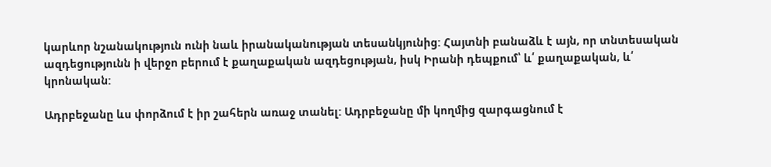կարևոր նշանակություն ունի նաև իրանականության տեսանկյունից: Հայտնի բանաձև է այն, որ տնտեսական ազդեցությունն ի վերջո բերում է քաղաքական ազդեցության, իսկ Իրանի դեպքում՝ և՛ քաղաքական, և՛ կրոնական:

Ադրբեջանը ևս փորձում է իր շահերն առաջ տանել: Ադրբեջանը մի կողմից զարգացնում է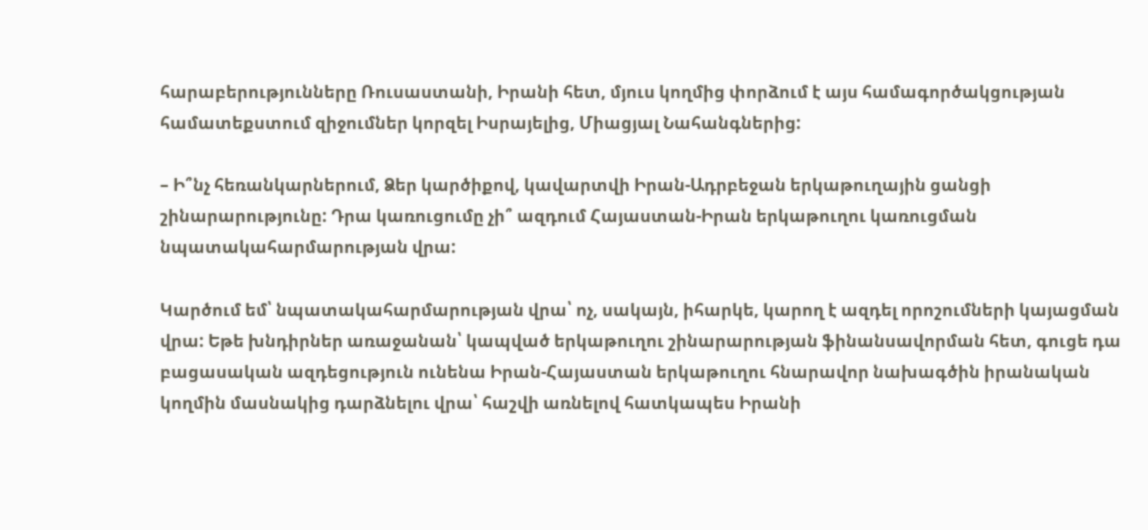հարաբերությունները Ռուսաստանի, Իրանի հետ, մյուս կողմից փորձում է այս համագործակցության համատեքստում զիջումներ կորզել Իսրայելից, Միացյալ Նահանգներից:

– Ի՞նչ հեռանկարներում, Ձեր կարծիքով, կավարտվի Իրան-Ադրբեջան երկաթուղային ցանցի շինարարությունը: Դրա կառուցումը չի՞ ազդում Հայաստան-Իրան երկաթուղու կառուցման նպատակահարմարության վրա:

Կարծում եմ՝ նպատակահարմարության վրա՝ ոչ, սակայն, իհարկե, կարող է ազդել որոշումների կայացման վրա: Եթե խնդիրներ առաջանան՝ կապված երկաթուղու շինարարության ֆինանսավորման հետ, գուցե դա բացասական ազդեցություն ունենա Իրան-Հայաստան երկաթուղու հնարավոր նախագծին իրանական կողմին մասնակից դարձնելու վրա՝ հաշվի առնելով հատկապես Իրանի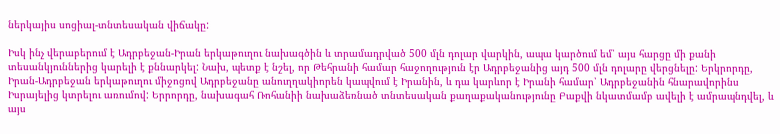ներկայիս սոցիալ-տնտեսական վիճակը:

Իսկ ինչ վերաբերում է Ադրբեջան-Իրան երկաթուղու նախագծին և տրամադրված 500 մլն դոլար վարկին, ապա կարծում եմ՝ այս հարցը մի քանի տեսանկյուններից կարելի է քննարկել: Նախ, պետք է նշել, որ Թեհրանի համար հաջողություն էր Ադրբեջանից այդ 500 մլն դոլարը վերցնելը: Երկրորդը, Իրան-Ադրբեջան երկաթուղու միջոցով Ադրբեջանը անուղղակիորեն կապվում է Իրանին, և դա կարևոր է Իրանի համար՝ Ադրբեջանին հնարավորինս Իսրայելից կտրելու առումով: Երրորդը, նախագահ Ռոհանիի նախաձեռնած տնտեսական քաղաքականությունը Բաքվի նկատմամբ ավելի է ամրապնդվել, և այս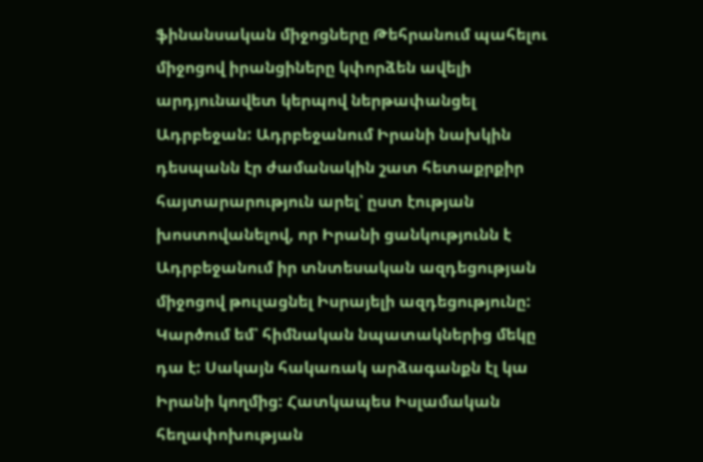ֆինանսական միջոցները Թեհրանում պահելու միջոցով իրանցիները կփորձեն ավելի արդյունավետ կերպով ներթափանցել Ադրբեջան: Ադրբեջանում Իրանի նախկին դեսպանն էր ժամանակին շատ հետաքրքիր հայտարարություն արել՝ ըստ էության խոստովանելով, որ Իրանի ցանկությունն է Ադրբեջանում իր տնտեսական ազդեցության միջոցով թուլացնել Իսրայելի ազդեցությունը: Կարծում եմ՝ հիմնական նպատակներից մեկը դա է: Սակայն հակառակ արձագանքն էլ կա Իրանի կողմից: Հատկապես Իսլամական հեղափոխության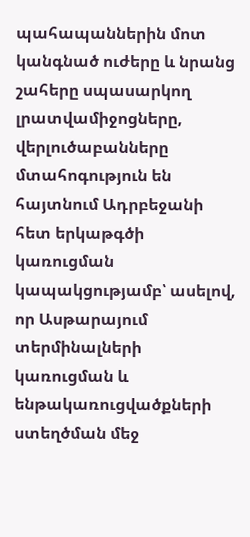պահապաններին մոտ կանգնած ուժերը և նրանց շահերը սպասարկող լրատվամիջոցները, վերլուծաբանները մտահոգություն են հայտնում Ադրբեջանի հետ երկաթգծի կառուցման կապակցությամբ՝ ասելով, որ Ասթարայում տերմինալների կառուցման և ենթակառուցվածքների ստեղծման մեջ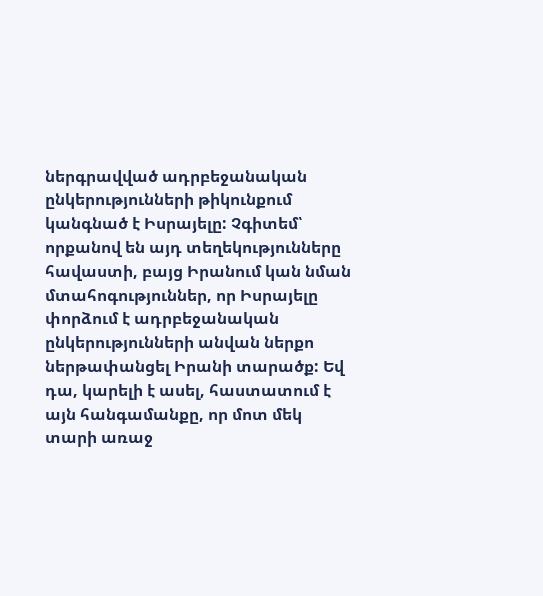ներգրավված ադրբեջանական ընկերությունների թիկունքում կանգնած է Իսրայելը: Չգիտեմ՝ որքանով են այդ տեղեկությունները հավաստի, բայց Իրանում կան նման մտահոգություններ, որ Իսրայելը փորձում է ադրբեջանական ընկերությունների անվան ներքո ներթափանցել Իրանի տարածք: Եվ դա, կարելի է ասել, հաստատում է այն հանգամանքը, որ մոտ մեկ տարի առաջ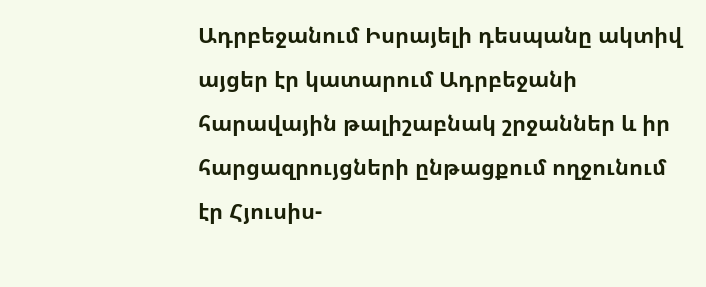Ադրբեջանում Իսրայելի դեսպանը ակտիվ այցեր էր կատարում Ադրբեջանի հարավային թալիշաբնակ շրջաններ և իր հարցազրույցների ընթացքում ողջունում էր Հյուսիս-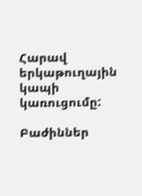Հարավ երկաթուղային կապի կառուցումը:

Բաժիններ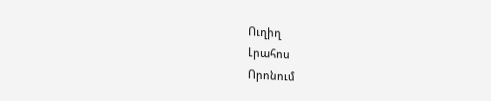Ուղիղ
Լրահոս
Որոնում